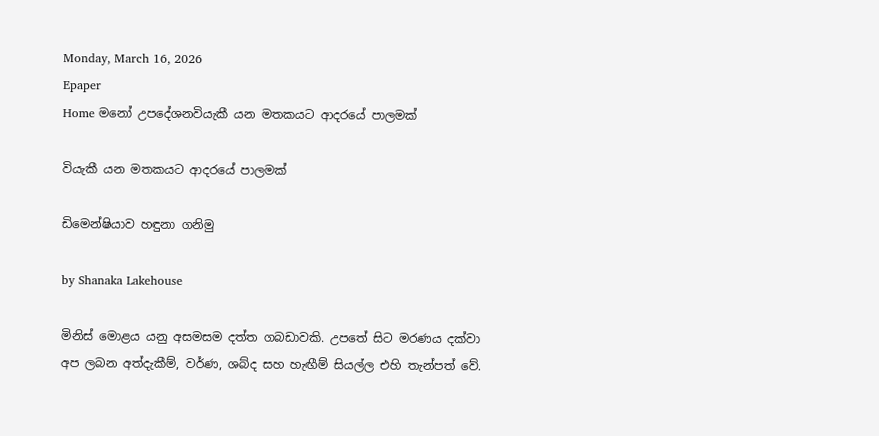Monday, March 16, 2026
Epaper
Home මනෝ උපදේශනවියැකී යන මතකයට ආදරයේ පාලමක්

වියැකී යන මතකයට ආදරයේ පාලමක්

ඩිමෙන්ෂියාව හඳුනා ගනිමු

by Shanaka Lakehouse

මිනිස් මොළය යනු අසමසම දත්ත ගබඩාවකි. උපතේ සිට මරණය දක්වා අප ලබන අත්දැකීම්, වර්ණ, ශබ්ද සහ හැඟීම් සියල්ල එහි තැන්පත් වේ.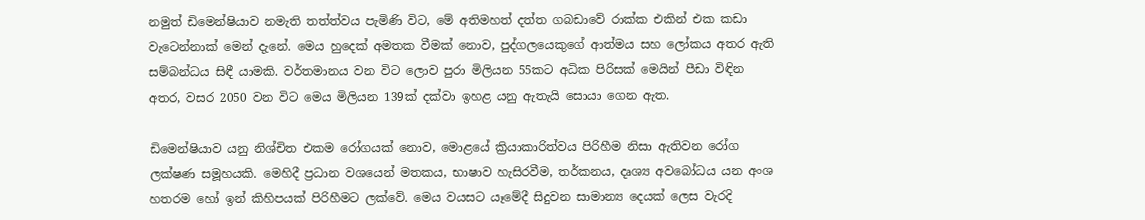නමුත් ඩිමෙන්ෂියාව නමැති තත්ත්වය පැමිණි විට, මේ අතිමහත් දත්ත ගබඩාවේ රාක්ක එකින් එක කඩා වැටෙන්නාක් මෙන් දැනේ. මෙය හුදෙක් අමතක වීමක් නොව, පුද්ගලයෙකුගේ ආත්මය සහ ලෝකය අතර ඇති සම්බන්ධය සිඳී යාමකි. වර්තමානය වන විට ලොව පුරා මිලියන 55කට අධික පිරිසක් මෙයින් පීඩා විඳින අතර, වසර 2050 වන විට මෙය මිලියන 139ක් දක්වා ඉහළ යනු ඇතැයි සොයා ගෙන ඇත.

ඩිමෙන්ෂියාව යනු නිශ්චිත එකම රෝගයක් නොව, මොළයේ ක්‍රියාකාරිත්වය පිරිහීම නිසා ඇතිවන රෝග ලක්ෂණ සමූහයකි. මෙහිදී ප්‍රධාන වශයෙන් මතකය, භාෂාව හැසිරවීම, තර්කනය, දෘශ්‍ය අවබෝධය යන අංශ හතරම හෝ ඉන් කිහිපයක් පිරිහීමට ලක්වේ. මෙය වයසට යෑමේදී සිදුවන සාමාන්‍ය දෙයක් ලෙස වැරදි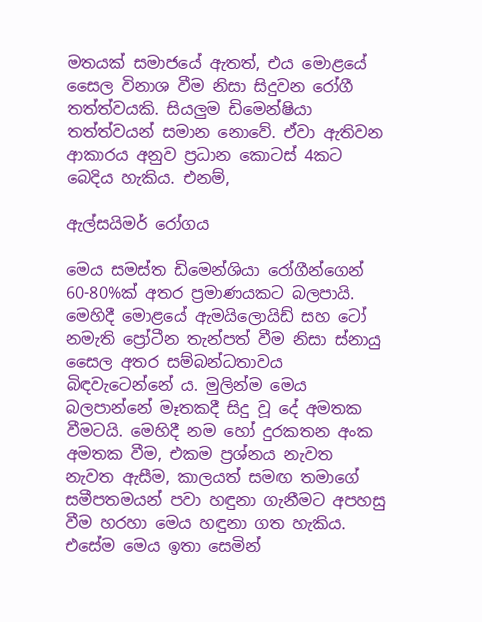මතයක් සමාජයේ ඇතත්, එය මොළයේ සෛල විනාශ වීම නිසා සිදුවන රෝගී තත්ත්වයකි. සියලුම ඩිමෙන්ෂියා තත්ත්වයන් සමාන නොවේ. ඒවා ඇතිවන ආකාරය අනුව ප්‍රධාන කොටස් 4කට බෙදිය හැකිය. එනම්,

ඇල්සයිමර් රෝගය

මෙය සමස්ත ඩිමෙන්ශියා රෝගීන්ගෙන් 60-80%ක් අතර ප්‍රමාණයකට බලපායි. මෙහිදී මොළයේ ඇමයිලොයිඩ් සහ ටෝ නමැති ප්‍රෝටීන තැන්පත් වීම නිසා ස්නායු සෛල අතර සම්බන්ධතාවය බිඳවැටෙන්නේ ය. මුලින්ම මෙය බලපාන්නේ මෑතකදී සිදු වූ දේ අමතක වීමටයි. මෙහිදී නම හෝ දුරකතන අංක අමතක වීම, එකම ප්‍රශ්නය නැවත නැවත ඇසීම, කාලයත් සමඟ තමාගේ සමීපතමයන් පවා හඳුනා ගැනීමට අපහසු වීම හරහා මෙය හඳුනා ගත හැකිය. එසේම මෙය ඉතා සෙමින්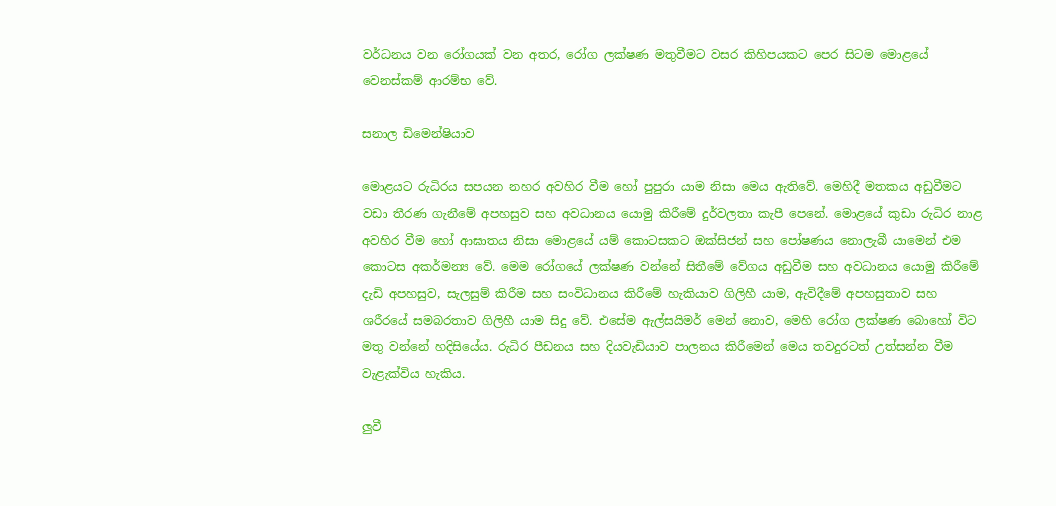වර්ධනය වන රෝගයක් වන අතර, රෝග ලක්ෂණ මතුවීමට වසර කිහිපයකට පෙර සිටම මොළයේ වෙනස්කම් ආරම්භ වේ.

සනාල ඩිමෙන්ෂියාව

මොළයට රුධිරය සපයන නහර අවහිර වීම හෝ පුපුරා යාම නිසා මෙය ඇතිවේ. මෙහිදී මතකය අඩුවීමට වඩා තීරණ ගැනීමේ අපහසුව සහ අවධානය යොමු කිරීමේ දුර්වලතා කැපී පෙනේ. මොළයේ කුඩා රුධිර නාළ අවහිර වීම හෝ ආඝාතය නිසා මොළයේ යම් කොටසකට ඔක්සිජන් සහ පෝෂණය නොලැබී යාමෙන් එම කොටස අකර්මන්‍ය වේ. මෙම රෝගයේ ලක්ෂණ වන්නේ සිතීමේ වේගය අඩුවීම සහ අවධානය යොමු කිරීමේ දැඩි අපහසුව, සැලසුම් කිරීම සහ සංවිධානය කිරීමේ හැකියාව ගිලිහී යාම, ඇවිදීමේ අපහසුතාව සහ ශරීරයේ සමබරතාව ගිලිහී යාම සිදු වේ. එසේම ඇල්සයිමර් මෙන් නොව, මෙහි රෝග ලක්ෂණ බොහෝ විට මතු වන්නේ හදිසියේය. රුධිර පීඩනය සහ දියවැඩියාව පාලනය කිරීමෙන් මෙය තවදුරටත් උත්සන්න වීම වැළැක්විය හැකිය.

ලුවී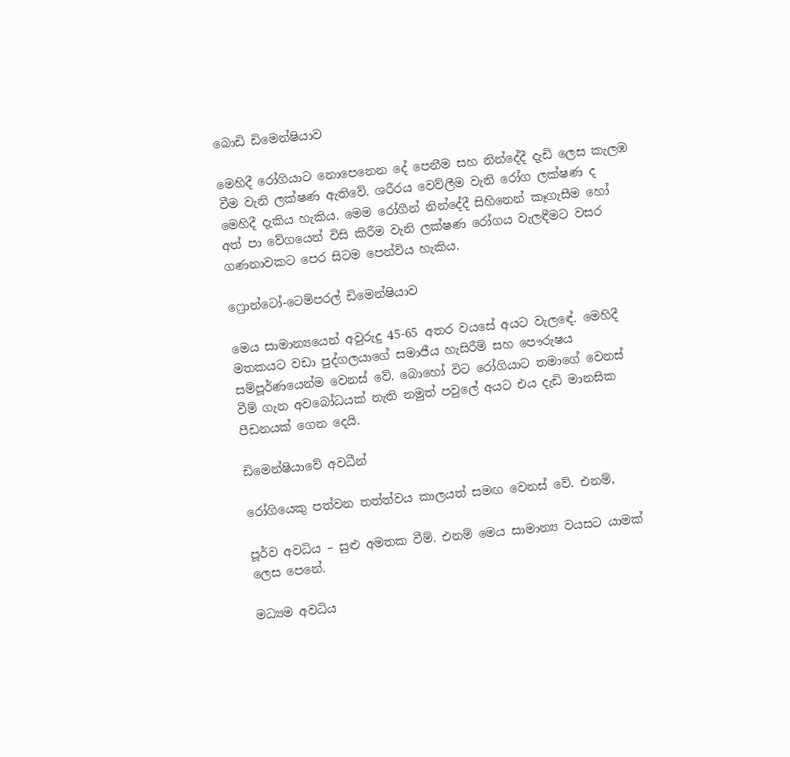බොඩි ඩිමෙන්ෂියාව

මෙහිදී රෝගියාට නොපෙනෙන දේ පෙනීම සහ නින්දේදී දැඩි ලෙස කැලඹ වීම වැනි ලක්ෂණ ඇතිවේ. ශරීරය වෙව්ලීම වැනි රෝග ලක්ෂණ ද මෙහිදී දැකිය හැකිය. මෙම රෝගීන් නින්දේදී සිහිනෙන් කෑගැසීම හෝ අත් පා වේගයෙන් විසි කිරීම වැනි ලක්ෂණ රෝගය වැලඳීමට වසර ගණනාවකට පෙර සිටම පෙන්විය හැකිය.

ෆ්‍රොන්ටෝ-ටෙම්පරල් ඩිමෙන්ෂියාව

මෙය සාමාන්‍යයෙන් අවුරුදු 45-65 අතර වයසේ අයට වැලඳේ. මෙහිදී මතකයට වඩා පුද්ගලයාගේ සමාජීය හැසිරීම් සහ පෞරුෂය සම්පූර්ණයෙන්ම වෙනස් වේ. බොහෝ විට රෝගියාට තමාගේ වෙනස් වීම් ගැන අවබෝධයක් නැති නමුත් පවුලේ අයට එය දැඩි මානසික පීඩනයක් ගෙන දෙයි.

ඩිමෙන්ෂියාවේ අවධීන්

රෝගියෙකු පත්වන තත්ත්වය කාලයත් සමඟ වෙනස් වේ. එනම්,

පූර්ව අවධිය – සුළු අමතක වීම්. එනම් මෙය සාමාන්‍ය වයසට යාමක් ලෙස පෙනේ.

මධ්‍යම අවධිය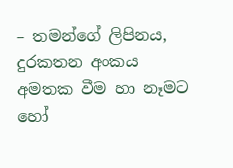– තමන්ගේ ලිපිනය, දුරකතන අංකය අමතක වීම හා නෑමට හෝ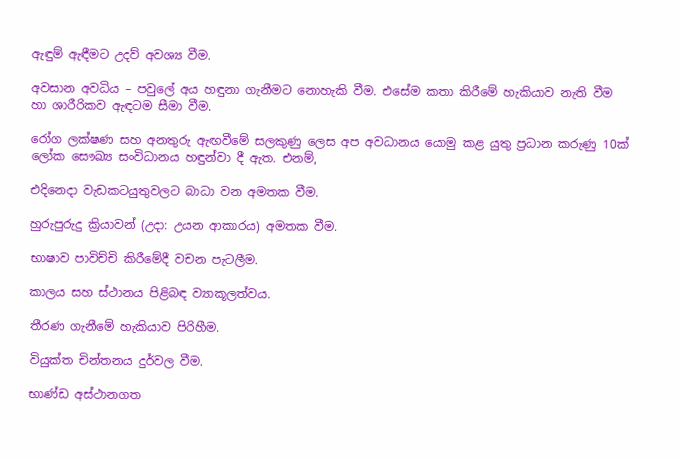ඇඳුම් ඇඳීමට උදව් අවශ්‍ය වීම.

අවසාන අවධිය – පවුලේ අය හඳුනා ගැනීමට නොහැකි වීම. එසේම කතා කිරීමේ හැකියාව නැති වීම හා ශාරීරිකව ඇඳටම සීමා වීම.

රෝග ලක්ෂණ සහ අනතුරු ඇඟවීමේ සලකුණු ලෙස අප අවධානය යොමු කළ යුතු ප්‍රධාන කරුණු 10ක් ලෝක සෞඛ්‍ය සංවිධානය හඳුන්වා දී ඇත. එනම්,

එදිනෙදා වැඩකටයුතුවලට බාධා වන අමතක වීම.

හුරුපුරුදු ක්‍රියාවන් (උදා: උයන ආකාරය) අමතක වීම.

භාෂාව පාවිච්චි කිරීමේදී වචන පැටලීම.

කාලය සහ ස්ථානය පිළිබඳ ව්‍යාකූලත්වය.

තීරණ ගැනීමේ හැකියාව පිරිහීම.

වියුක්ත චින්තනය දුර්වල වීම.

භාණ්ඩ අස්ථානගත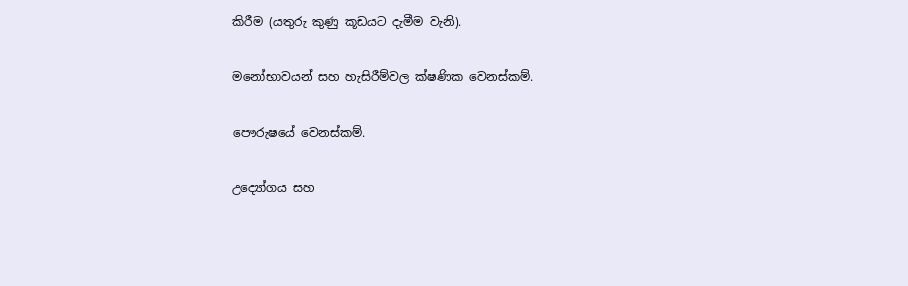කිරීම (යතුරු කුණු කූඩයට දැමීම වැනි).

මනෝභාවයන් සහ හැසිරීම්වල ක්ෂණික වෙනස්කම්.

පෞරුෂයේ වෙනස්කම්.

උද්‍යෝගය සහ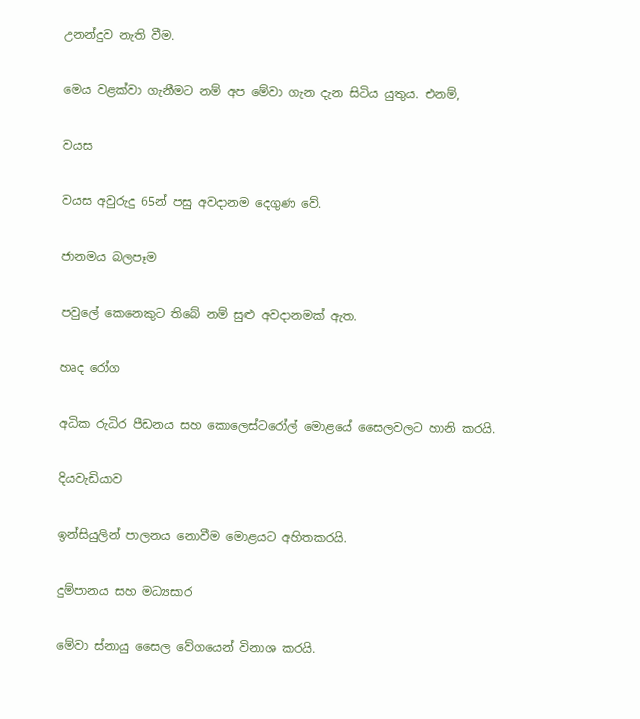උනන්දුව නැති වීම.

මෙය වළක්වා ගැනීමට නම් අප මේවා ගැන දැන සිටිය යුතුය. එනම්,

වයස

වයස අවුරුදු 65න් පසු අවදානම දෙගුණ වේ.

ජානමය බලපෑම

පවුලේ කෙනෙකුට තිබේ නම් සුළු අවදානමක් ඇත.

හෘද රෝග

අධික රුධිර පීඩනය සහ කොලෙස්ටරෝල් මොළයේ සෛලවලට හානි කරයි.

දියවැඩියාව

ඉන්සියුලින් පාලනය නොවීම මොළයට අහිතකරයි.

දුම්පානය සහ මධ්‍යසාර

මේවා ස්නායු සෛල වේගයෙන් විනාශ කරයි.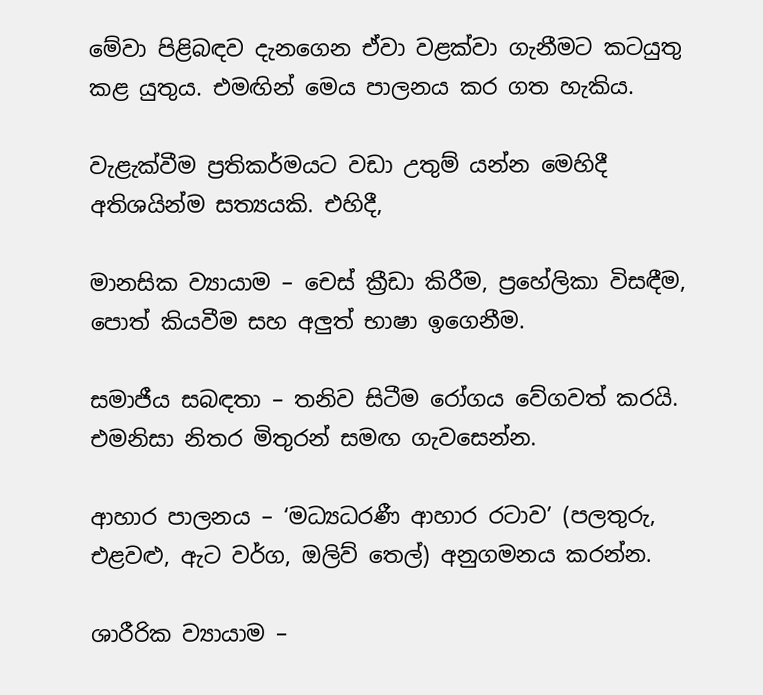මේවා පිළිබඳව දැනගෙන ඒවා වළක්වා ගැනීමට කටයුතු කළ යුතුය. එමඟින් මෙය පාලනය කර ගත හැකිය.

වැළැක්වීම ප්‍රතිකර්මයට වඩා උතුම් යන්න මෙහිදී අතිශයින්ම සත්‍යයකි. එහිදී,

මානසික ව්‍යායාම – චෙස් ක්‍රීඩා කිරීම, ප්‍රහේලිකා විසඳීම, පොත් කියවීම සහ අලුත් භාෂා ඉගෙනීම.

සමාජීය සබඳතා – තනිව සිටීම රෝගය වේගවත් කරයි. එමනිසා නිතර මිතුරන් සමඟ ගැවසෙන්න.

ආහාර පාලනය – ‘මධ්‍යධරණී ආහාර රටාව’ (පලතුරු, එළවළු, ඇට වර්ග, ඔලිව් තෙල්) අනුගමනය කරන්න.

ශාරීරික ව්‍යායාම –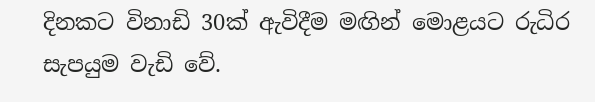දිනකට විනාඩි 30ක් ඇවිදීම මඟින් මොළයට රුධිර සැපයුම වැඩි වේ.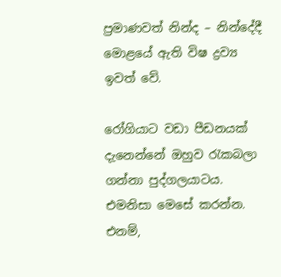ප්‍රමාණවත් නින්ද – නින්දේදී මොළයේ ඇති විෂ ද්‍රව්‍ය ඉවත් වේ.

රෝගියාට වඩා පීඩනයක් දැනෙන්නේ ඔහුව රැකබලා ගන්නා පුද්ගලයාටය. එමනිසා මෙසේ කරන්න. එනම්,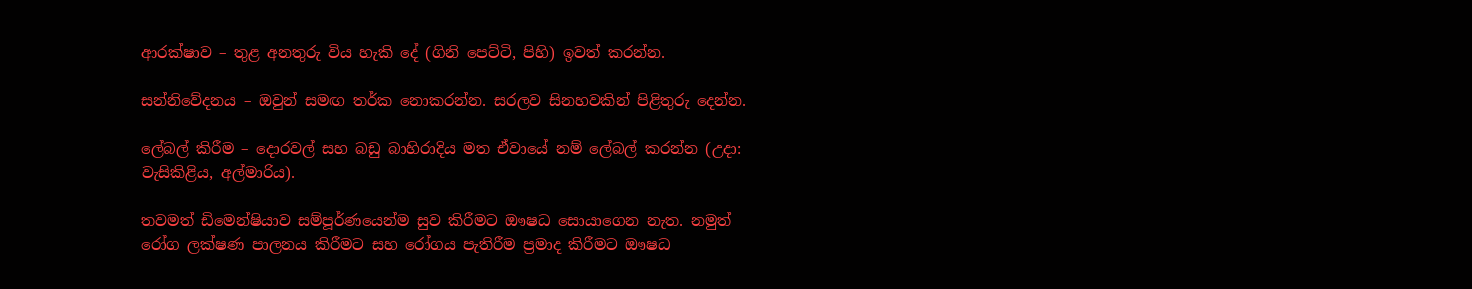ආරක්ෂාව – තුළ අනතුරු විය හැකි දේ (ගිනි පෙට්ටි, පිහි) ඉවත් කරන්න.

සන්නිවේදනය – ඔවුන් සමඟ තර්ක නොකරන්න. සරලව සිනහවකින් පිළිතුරු දෙන්න.

ලේබල් කිරීම – දොරවල් සහ බඩු බාහිරාදිය මත ඒවායේ නම් ලේබල් කරන්න (උදා: වැසිකිළිය, අල්මාරිය).

තවමත් ඩිමෙන්ෂියාව සම්පූර්ණයෙන්ම සුව කිරීමට ඖෂධ සොයාගෙන නැත. නමුත් රෝග ලක්ෂණ පාලනය කිරීමට සහ රෝගය පැතිරීම ප්‍රමාද කිරීමට ඖෂධ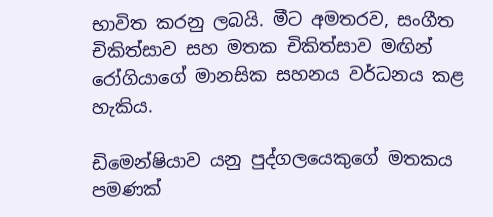භාවිත කරනු ලබයි. මීට අමතරව, සංගීත චිකිත්සාව සහ මතක චිකිත්සාව මඟින් රෝගියාගේ මානසික සහනය වර්ධනය කළ හැකිය.

ඩිමෙන්ෂියාව යනු පුද්ගලයෙකුගේ මතකය පමණක්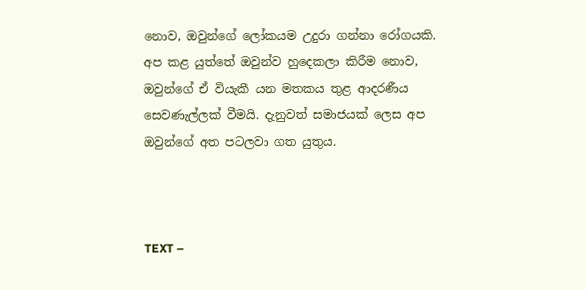නොව, ඔවුන්ගේ ලෝකයම උදුරා ගන්නා රෝගයකි. අප කළ යුත්තේ ඔවුන්ව හුදෙකලා කිරීම නොව, ඔවුන්ගේ ඒ වියැකී යන මතකය තුළ ආදරණීය සෙවණැල්ලක් වීමයි. දැනුවත් සමාජයක් ලෙස අප ඔවුන්ගේ අත පටලවා ගත යුතුය.



TEXT –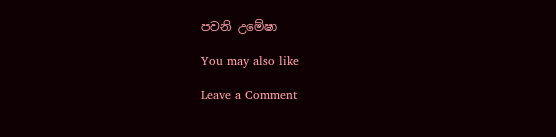පවනි උමේෂා

You may also like

Leave a Comment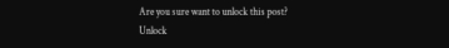Are you sure want to unlock this post?
Unlock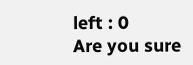left : 0
Are you sure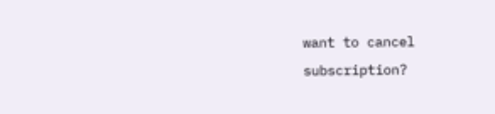want to cancel subscription?